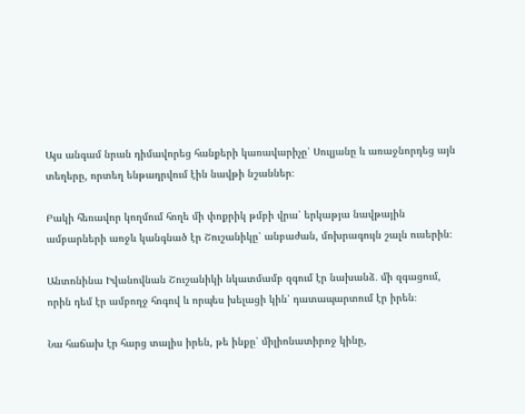Այս անգամ նրան դիմավորեց հանքերի կառավարիչը՝ Սուլյանը և առաջնորդեց այն տեղերը, որտեղ ենթադրվում էին նավթի նշաններ։

Բակի հեռավոր կողմում հողե մի փոքրիկ թմբի վրա՝ երկաթյա նավթային ամբարների առջև կանգնած էր Շուշանիկը՝ անբաժան, մոխրագույն շալն ուսերին։

Անտոնինա Իվանովնան Շուշանիկի նկատմամբ զգում էր նախանձ․ մի զգացում, որին դեմ էր ամբողջ հոգով և որպես խելացի կին՝ դատապարտում էր իրեն։

Նա հաճախ էր հարց տալիս իրեն, թե ինքը՝ միլիոնատիրոջ կինը,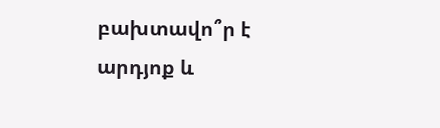բախտավո՞ր է արդյոք և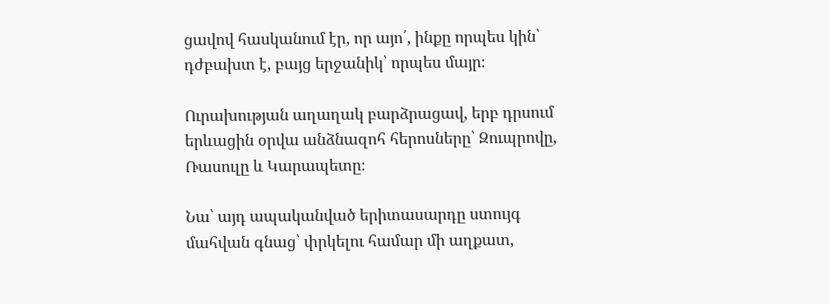ցավով հասկանում էր, որ այո՛, ինքը որպես կին՝ դժբախտ է, բայց երջանիկ՝ որպես մայր։

Ուրախության աղաղակ բարձրացավ, երբ դրսում երևացին օրվա անձնազոհ հերոսները՝ Զուպրովը, Ռասուլը և Կարապետը։

Նա՝ այդ ապականված երիտասարդը ստույգ մահվան գնաց՝ փրկելու համար մի աղքատ,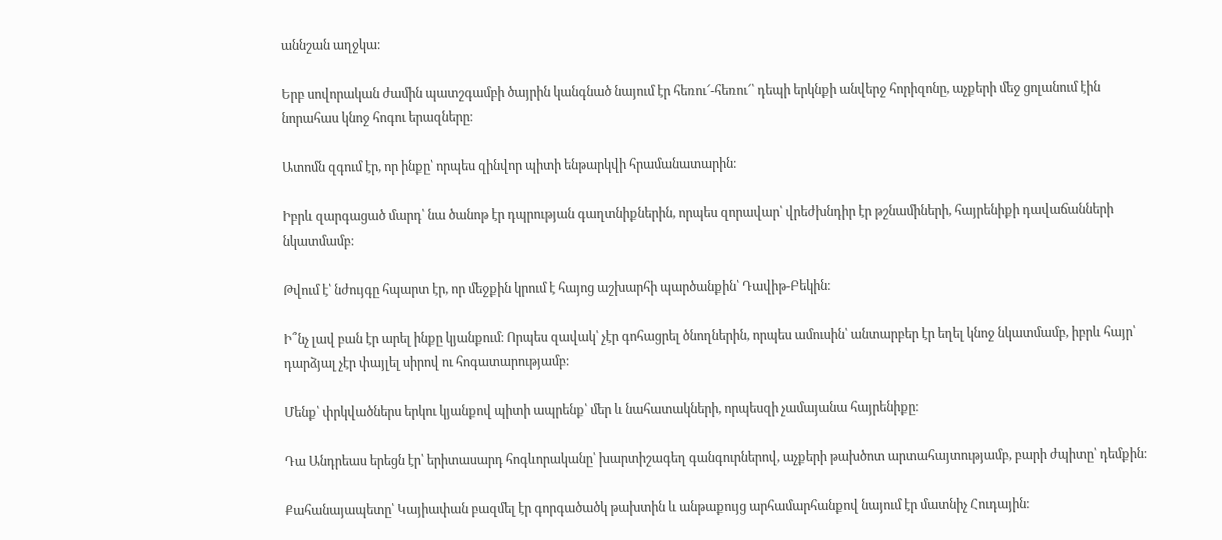աննշան աղջկա։

Երբ սովորական ժամին պատշգամբի ծայրին կանգնած նայում էր հեռու՜-հեռու՜՝ դեպի երկնքի անվերջ հորիզոնը, աչքերի մեջ ցոլանում էին նորահաս կնոջ հոգու երազները։

Ատոմն զգում էր, որ ինքը՝ որպես զինվոր պիտի ենթարկվի հրամանատարին։

Իբրև զարգացած մարդ՝ նա ծանոթ էր դպրության գաղտնիքներին, որպես զորավար՝ վրեժխնդիր էր թշնամիների, հայրենիքի դավաճանների նկատմամբ։

Թվում է՝ նժույգը հպարտ էր, որ մեջքին կրում է հայոց աշխարհի պարծանքին՝ Դավիթ-Բեկին։

Ի՞նչ լավ բան էր արել ինքը կյանքում։ Որպես զավակ՝ չէր գոհացրել ծնողներին, որպես ամուսին՝ անտարբեր էր եղել կնոջ նկատմամբ, իբրև հայր՝ դարձյալ չէր փայլել սիրով ու հոգատարությամբ։

Մենք՝ փրկվածներս երկու կյանքով պիտի ապրենք՝ մեր և նահատակների, որպեսզի չամայանա հայրենիքը։

Դա Անդրեաս երեցն էր՝ երիտասարդ հոգևորականը՝ խարտիշագեղ գանգուրներով, աչքերի թախծոտ արտահայտությամբ, բարի ժպիտը՝ դեմքին։

Քահանայապետը՝ Կայիափան բազմել էր գորգածածկ թախտին և անթաքույց արհամարհանքով նայում էր մատնիչ Հուդային։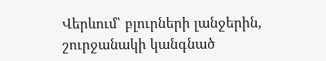Վերևում՝ բլուրների լանջերին, շուրջանակի կանգնած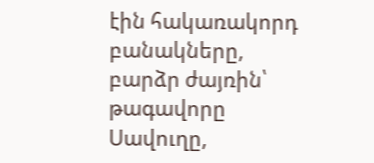էին հակառակորդ բանակները, բարձր ժայռին՝ թագավորը Սավուղը,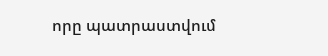որը պատրաստվում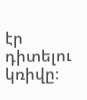էր դիտելու կռիվը։